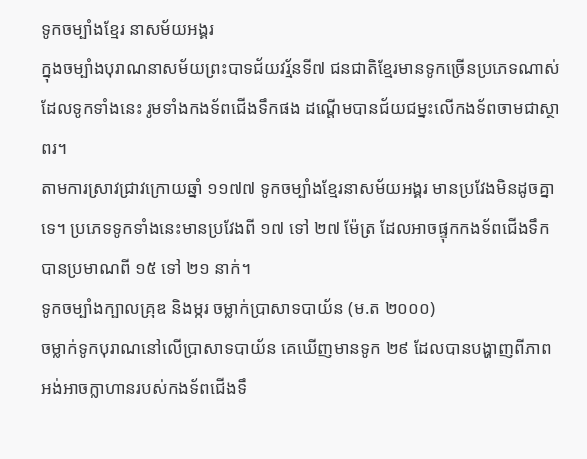ទូកចម្បាំងខ្មែរ នាសម័យអង្គរ
ក្នុងចម្បាំងបុរាណនាសម័យព្រះបាទជ័យវរ្ម័នទី៧ ជនជាតិខ្មែរមានទូកច្រើនប្រភេទណាស់ ដែលទូកទាំងនេះ រូមទាំងកងទ័ពជើងទឹកផង ដណើ្តមបានជ័យជម្នះលើកងទ័ពចាមជាស្ថាពរ។
តាមការស្រាវជ្រាវក្រោយឆ្នាំ ១១៧៧ ទូកចម្បាំងខ្មែរនាសម័យអង្គរ មានប្រវែងមិនដូចគ្នាទេ។ ប្រភេទទូកទាំងនេះមានប្រវែងពី ១៧ ទៅ ២៧ ម៉ែត្រ ដែលអាចផ្ទុកកងទ័ពជើងទឹកបានប្រមាណពី ១៥ ទៅ ២១ នាក់។
ទូកចម្បាំងក្បាលគ្រុឌ និងម្ករ ចម្លាក់ប្រាសាទបាយ័ន (ម.ត ២០០០)
ចម្លាក់ទូកបុរាណនៅលើប្រាសាទបាយ័ន គេឃើញមានទូក ២៩ ដែលបានបង្ហាញពីភាពអង់អាចក្លាហានរបស់កងទ័ពជើងទឹ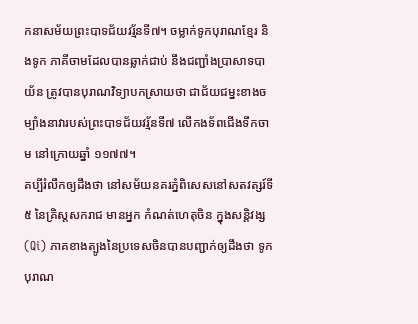កនាសម័យព្រះបាទជ័យវរ្ម័នទី៧។ ចម្លាក់ទូកបុរាណខ្មែរ និងទូក ភាគីចាមដែលបានឆ្លាក់ជាប់ នឹងជញ្ជាំងប្រាសាទបាយ័ន ត្រូវបានបុរាណវិទ្យាបកស្រាយថា ជាជ័យជម្នះខាងចម្បាំងនាវារបស់ព្រះបាទជ័យវរ្ម័នទី៧ លើកងទ័ពជើងទឹកចាម នៅក្រោយឆ្នាំ ១១៧៧។
គប្បីរំលឹកឲ្យដឹងថា នៅសម័យនគរភ្នំពិសេសនៅសតវត្សរ៍ទី៥ នៃគ្រិស្តសករាជ មានអ្នក កំណត់ហេតុចិន ក្នុងសន្តិវង្ស (Qi) ភាគខាងត្បូងនៃប្រទេសចិនបានបញ្ជាក់ឲ្យដឹងថា ទូកបុរាណ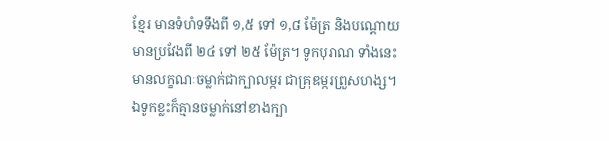ខ្មែរ មានទំហំទទឹងពី ១,៥ ទៅ ១,៨ ម៉ែត្រ និងបណ្តោយមានប្រវែងពី ២៤ ទៅ ២៥ ម៉ែត្រ។ ទូកបុរាណ ទាំងនេះមានលក្ខណៈចម្លាក់ជាក្បាលម្ករ ជាគ្រុឌម្ករព្រួសហង្ស។ ឯទូកខ្លះក៏គ្មានចម្លាក់នៅខាងក្បា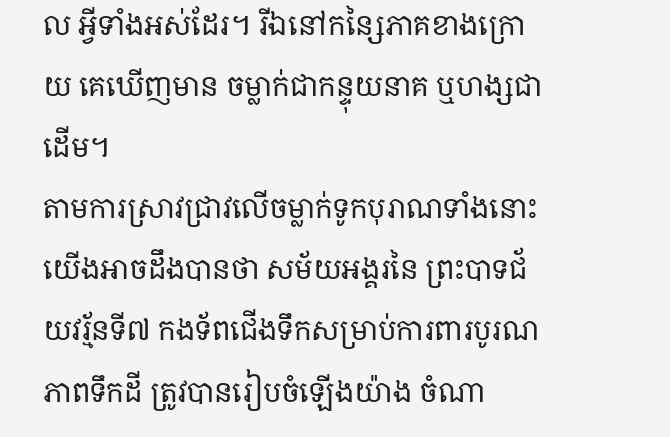ល អ្វីទាំងអស់ដែរ។ រីឯនៅកន្សៃភាគខាងក្រោយ គេឃើញមាន ចម្លាក់ជាកន្ទុយនាគ ឬហង្សជាដើម។
តាមការស្រាវជ្រាវលើចម្លាក់ទូកបុរាណទាំងនោះ យើងអាចដឹងបានថា សម័យអង្គរនៃ ព្រះបាទជ័យវរ្ម័នទី៧ កងទ័ពជើងទឹកសម្រាប់ការពារបូរណភាពទឹកដី ត្រូវបានរៀបចំឡើងយ៉ាង ចំណា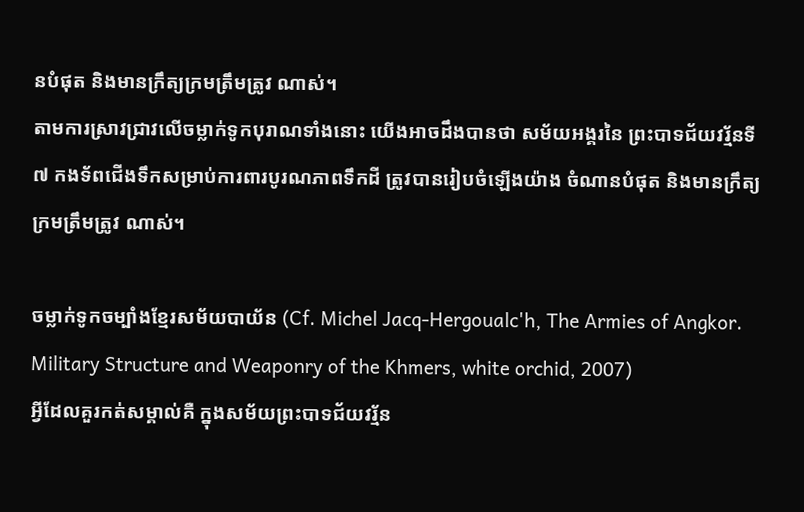នបំផុត និងមានក្រឹត្យក្រមត្រឹមត្រូវ ណាស់។
តាមការស្រាវជ្រាវលើចម្លាក់ទូកបុរាណទាំងនោះ យើងអាចដឹងបានថា សម័យអង្គរនៃ ព្រះបាទជ័យវរ្ម័នទី៧ កងទ័ពជើងទឹកសម្រាប់ការពារបូរណភាពទឹកដី ត្រូវបានរៀបចំឡើងយ៉ាង ចំណានបំផុត និងមានក្រឹត្យក្រមត្រឹមត្រូវ ណាស់។

ចម្លាក់ទូកចម្បាំងខ្មែរសម័យបាយ័ន (Cf. Michel Jacq-Hergoualc'h, The Armies of Angkor. Military Structure and Weaponry of the Khmers, white orchid, 2007)
អ្វីដែលគួរកត់សម្គាល់គឺ ក្នុងសម័យព្រះបាទជ័យវរ្ម័ន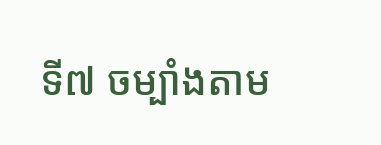ទី៧ ចម្បាំងតាម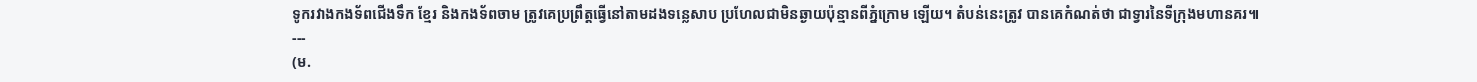ទូករវាងកងទ័ពជើងទឹក ខ្មែរ និងកងទ័ពចាម ត្រូវគេប្រព្រឹត្តធ្វើនៅតាមដងទន្លេសាប ប្រហែលជាមិនឆ្ងាយប៉ុន្មានពីភ្នំក្រោម ឡើយ។ តំបន់នេះត្រូវ បានគេកំណត់ថា ជាទ្វារនៃទីក្រុងមហានគរ៕
---
(ម.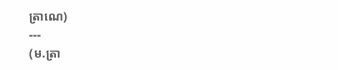ត្រាណេ)
---
(ម.ត្រា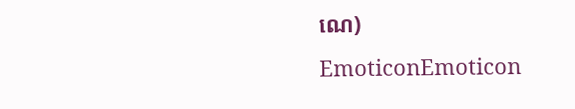ណេ)
EmoticonEmoticon